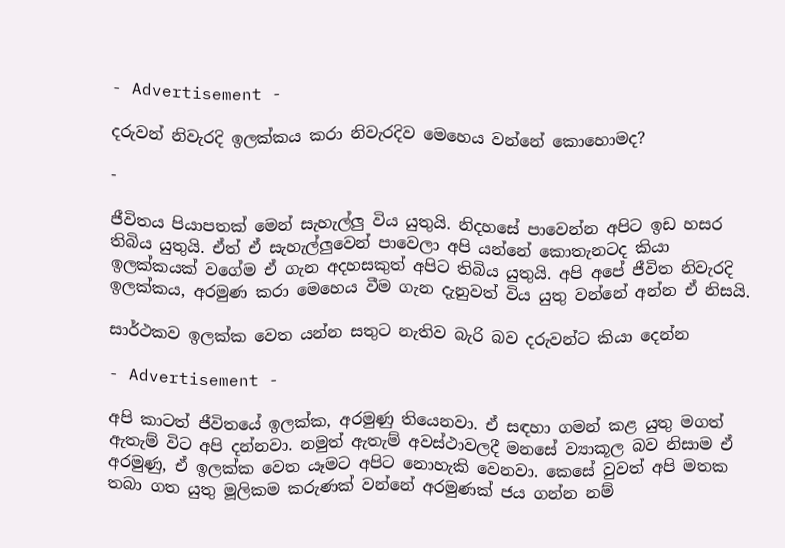- Advertisement -

දරුවන් නිවැරදි ඉලක්කය කරා නිවැරදිව මෙහෙය වන්නේ කොහොමද?

-

ජීවිතය පියාපතක් මෙන් සැහැල්ලු විය යුතුයි. නිදහසේ පාවෙන්න අපිට ඉඩ හසර තිබිය යුතුයි. ඒත් ඒ සැහැල්ලුවෙන් පාවෙලා අපි යන්නේ කොතැනටද කියා ඉලක්කයක් වගේම ඒ ගැන අදහසකුත් අපිට තිබිය යුතුයි. අපි අපේ ජීවිත නිවැරදි ඉලක්කය, අරමුණ කරා මෙහෙය වීම ගැන දැනුවත් විය යුතු වන්නේ අන්න ඒ නිසයි.

සාර්ථකව ඉලක්ක වෙත යන්න සතුට නැතිව බැරි බව දරුවන්ට කියා දෙන්න

- Advertisement -

අපි කාටත් ජීවිතයේ ඉලක්ක, අරමුණු තියෙනවා. ඒ සඳහා ගමන් කළ යුතු මගත් ඇතැම් විට අපි දන්නවා. නමුත් ඇතැම් අවස්ථාවලදී මනසේ ව්‍යාකූල බව නිසාම ඒ අරමුණු, ඒ ඉලක්ක වෙත යෑමට අපිට නොහැකි වෙනවා. කෙසේ වුවත් අපි මතක තබා ගත යුතු මූලිකම කරුණක් වන්නේ අරමුණක් ජය ගන්න නම්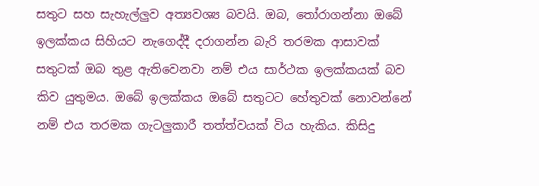සතුට සහ සැහැල්ලුව අත්‍යවශ්‍ය බවයි. ඔබ, තෝරාගන්නා ඔබේ ඉලක්කය සිහියට නැගෙද්දී දරාගන්න බැරි තරමක ආසාවක් සතුටක් ඔබ තුළ ඇතිවෙනවා නම් එය සාර්ථක ඉලක්කයක් බව කිව යුතුමය. ඔබේ ඉලක්කය ඔබේ සතුටට හේතුවක් නොවන්නේ නම් එය තරමක ගැටලුකාරී තත්ත්වයක් විය හැකිය. කිසිදු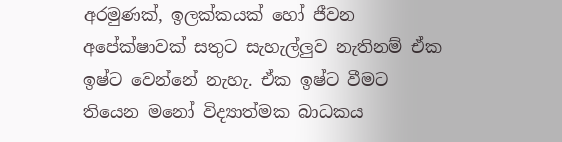අරමුණක්, ඉලක්කයක් හෝ ජීවන අපේක්ෂාවක් සතුට සැහැල්ලුව නැතිනම් ඒක ඉෂ්ට වෙන්නේ නැහැ. ඒක ඉෂ්ට වීමට තියෙන මනෝ විද්‍යාත්මක බාධකය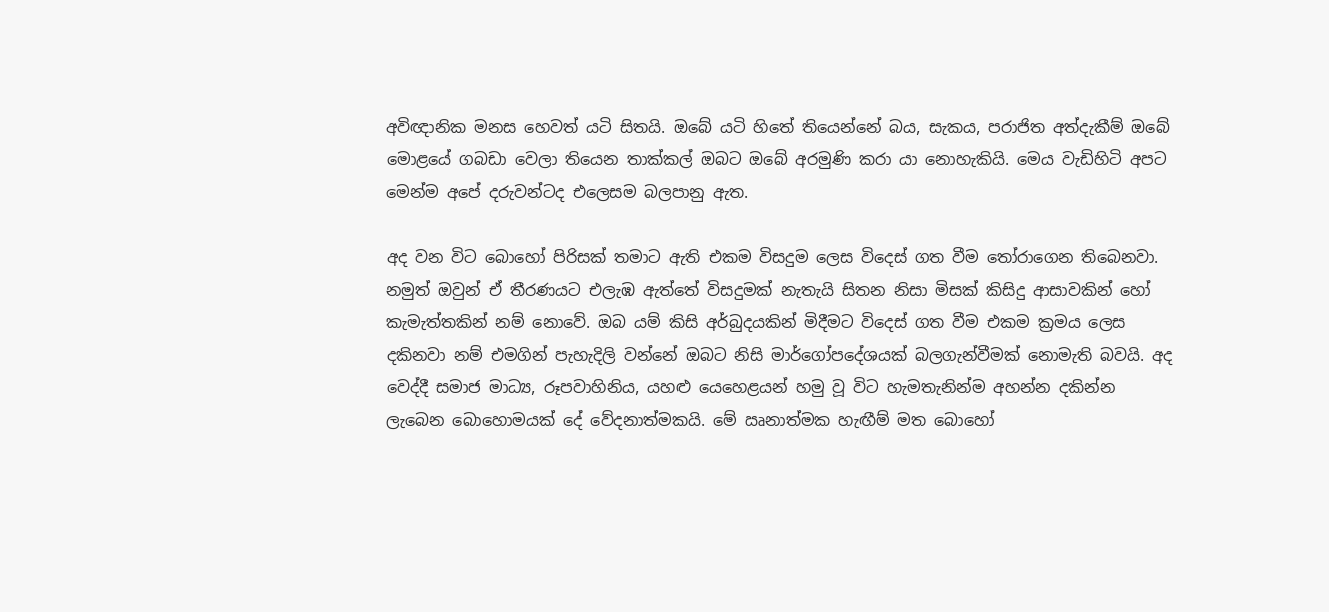අවිඥානික මනස හෙවත් යටි සිතයි. ඔබේ යටි හිතේ තියෙන්නේ බය, සැකය, පරාජිත අත්දැකීම් ඔබේ මොළයේ ගබඩා වෙලා තියෙන තාක්කල් ඔබට ඔබේ අරමුණි කරා යා නොහැකියි. මෙය වැඩිහිටි අපට මෙන්ම අපේ දරුවන්ටද එලෙසම බලපානු ඇත.

අද වන විට බොහෝ පිරිසක් තමාට ඇති එකම විසදුම ලෙස විදෙස් ගත වීම තෝරාගෙන තිබෙනවා. නමුත් ඔවුන් ඒ තීරණයට එලැඹ ඇත්තේ විසදුමක් නැතැයි සිතන නිසා මිසක් කිසිදු ආසාවකින් හෝ කැමැත්තකින් නම් නොවේ. ඔබ යම් කිසි අර්බුදයකින් මිදීමට විදෙස් ගත වීම එකම ක්‍රමය ලෙස දකිනවා නම් එමගින් පැහැදිලි වන්නේ ඔබට නිසි මාර්ගෝපදේශයක් බලගැන්වීමක් නොමැති බවයි. අද වෙද්දී සමාජ මාධ්‍ය, රූපවාහිනිය, යහළු යෙහෙළයන් හමු වූ විට හැමතැනින්ම අහන්න දකින්න ලැබෙන බොහොමයක් දේ වේදනාත්මකයි. මේ ඍනාත්මක හැඟීම් මත බොහෝ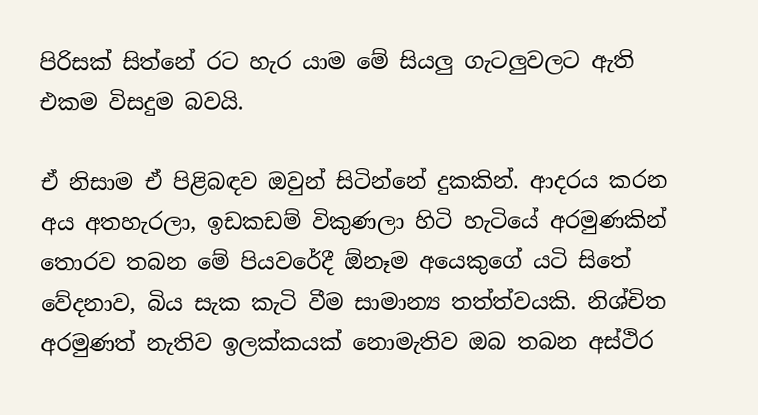පිරිසක් සිත්නේ රට හැර යාම මේ සියලු ගැටලුවලට ඇති එකම විසදුම බවයි.

ඒ නිසාම ඒ පිළිබඳව ඔවුන් සිටින්නේ දුකකින්. ආදරය කරන අය අතහැරලා, ඉඩකඩම් විකුණලා හිටි හැටියේ අරමුණකින් තොරව තබන මේ පියවරේදී ඕනෑම අයෙකුගේ යටි සිතේ වේදනාව, බිය සැක කැටි වීම සාමාන්‍ය තත්ත්වයකි. නිශ්චිත අරමුණත් නැතිව ඉලක්කයක් නොමැතිව ඔබ තබන අස්ථිර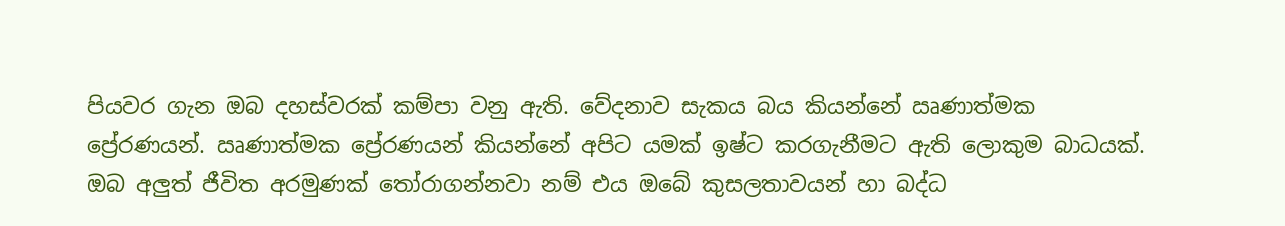පියවර ගැන ඔබ දහස්වරක් කම්පා වනු ඇති. වේදනාව සැකය බය කියන්නේ ඍණාත්මක ප්‍රේරණයන්. ඍණාත්මක ප්‍රේරණයන් කියන්නේ අපිට යමක් ඉෂ්ට කරගැනීමට ඇති ලොකුම බාධයක්. ඔබ අලුත් ජීවිත අරමුණක් තෝරාගන්නවා නම් එය ඔබේ කුසලතාවයන් හා බද්ධ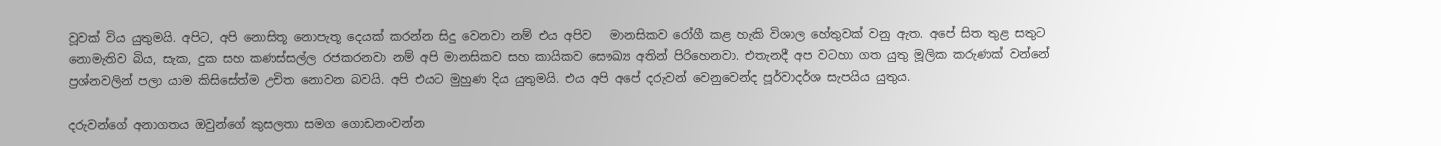වූවක් විය යුතුමයි. අපිට, අපි නොසිතූ නොපැතූ දෙයක් කරන්න සිදු වෙනවා නම් එය අපිව   මානසිකව රෝගී කළ හැකි විශාල හේතුවක් වනු ඇත. අපේ සිත තුළ සතුට නොමැතිව බිය, සැක, දුක සහ කණස්සල්ල රජකරනවා නම් අපි මානසිකව සහ කායිකව සෞඛ්‍ය අතින් පිරිහෙනවා. එතැනදී අප වටහා ගත යුතු මූලික කරුණක් වන්නේ ප්‍රශ්නවලින් පලා යාම කිසිසේත්ම උචිත නොවන බවයි. අපි එයට මුහුණ දිය යුතුමයි. එය අපි අපේ දරුවන් වෙනුවෙන්ද පූර්වාදර්ශ සැපයිය යුතුය.

දරුවන්ගේ අනාගතය ඔවුන්ගේ කුසලතා සමග ගොඩනංවන්න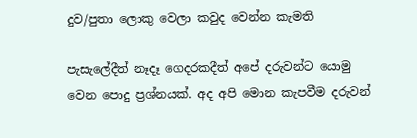දුව/පුතා ලොකු වෙලා කවුද වෙන්න කැමති

පැසැලේදීත් නෑදෑ ගෙදරකදීත් අපේ දරුවන්ට යොමු වෙන පොදු ප්‍රශ්නයක්. අද අපි මොන කැපවීම දරුවන්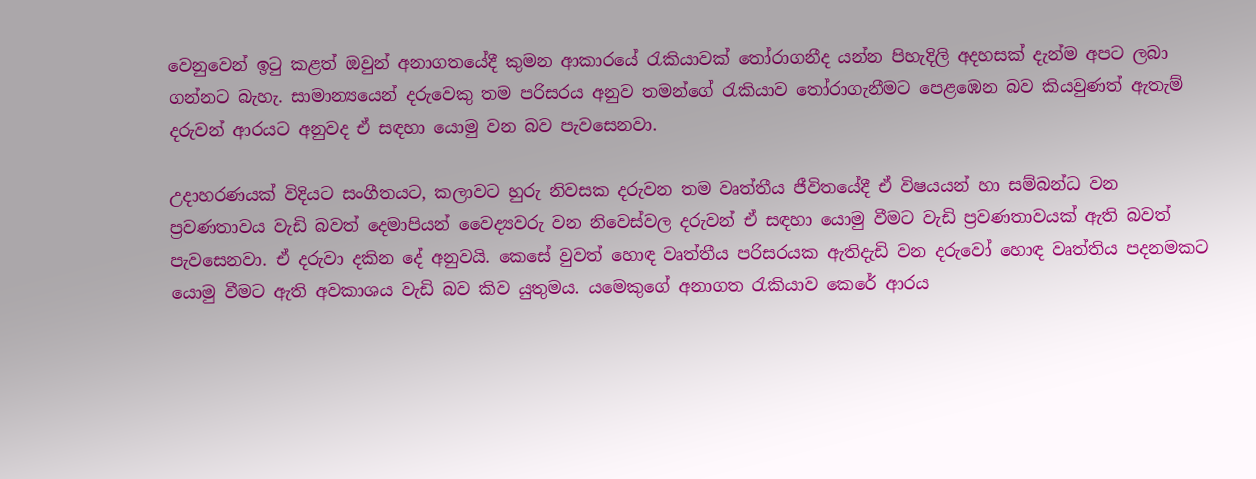වෙනුවෙන් ඉටු කළත් ඔවුන් අනාගතයේදී කුමන ආකාරයේ රැකියාවක් තෝරාගනීද යන්න පිහැදිලි අදහසක් දැන්ම අපට ලබා ගන්නට බැහැ. සාමාන්‍යයෙන් දරුවෙකු තම පරිසරය අනුව තමන්ගේ රැකියාව තෝරාගැනීමට පෙළඹෙන බව කියවුණත් ඇතැම් දරුවන් ආරයට අනුවද ඒ සඳහා යොමු වන බව පැවසෙනවා.

උදාහරණයක් විදියට සංගීතයට, කලාවට හුරු නිවසක දරුවන තම වෘත්තීය ජීවිතයේදී ඒ විෂයයන් හා සම්බන්ධ වන ප්‍රවණතාවය වැඩි බවත් දෙමාපියන් වෛද්‍යවරු වන නිවෙස්වල දරුවන් ඒ සඳහා යොමු වීමට වැඩි ප්‍රවණතාවයක් ඇති බවත් පැවසෙනවා. ඒ දරුවා දකින දේ අනුවයි. කෙසේ වුවත් හොඳ වෘත්තීය පරිසරයක ඇතිදැඩි වන දරුවෝ හොඳ වෘත්තිය පදනමකට යොමු වීමට ඇති අවකාශය වැඩි බව කිව යුතුමය. යමෙකුගේ අනාගත රැකියාව කෙරේ ආරය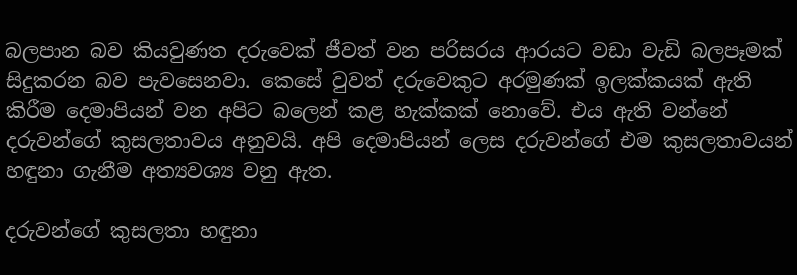බලපාන බව කියවුණත දරුවෙක් ජීවත් වන පරිසරය ආරයට වඩා වැඩි බලපෑමක් සිදුකරන බව පැවසෙනවා. කෙසේ වුවත් දරුවෙකුට අරමුණක් ඉලක්කයක් ඇති කිරීම දෙමාපියන් වන අපිට බලෙන් කළ හැක්කක් නොවේ. එය ඇති වන්නේ දරුවන්ගේ කුසලතාවය අනුවයි. අපි දෙමාපියන් ලෙස දරුවන්ගේ එම කුසලතාවයන් හඳුනා ගැනීම අත්‍යවශ්‍ය වනු ඇත.

දරුවන්ගේ කුසලතා හඳුනා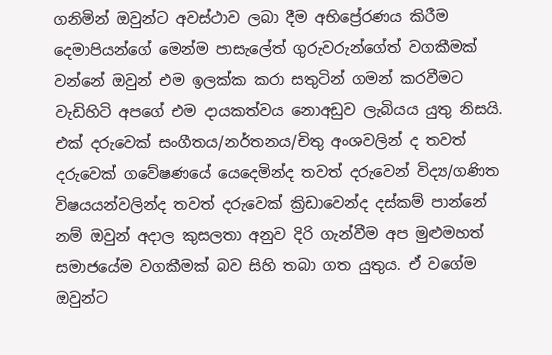ගනිමින් ඔවුන්ට අවස්ථාව ලබා දීම අභිප්‍රේරණය කිරීම දෙමාපියන්ගේ මෙන්ම පාසැලේත් ගුරුවරුන්ගේත් වගකීමක් වන්නේ ඔවුන් එම ඉලක්ක කරා සතුටින් ගමන් කරවීමට වැඩිහිටි අපගේ එම දායකත්වය නොඅඩුව ලැබියය යුතු නිසයි. එක් දරුවෙක් සංගීතය/නර්තනය/චිතු අංශවලින් ද තවත් දරුවෙක් ගවේෂණයේ යෙදෙමින්ද තවත් දරුවෙන් විද්‍ය/ගණිත විෂයයන්වලින්ද තවත් දරුවෙක් ක්‍රිඩාවෙන්ද දස්කම් පාන්නේ නම් ඔවුන් අදාල කුසලතා අනුව දිරි ගැන්වීම අප මුළුමහත් සමාජයේම වගකීමක් බව සිහි තබා ගත යුතුය. ඒ වගේම ඔවුන්ට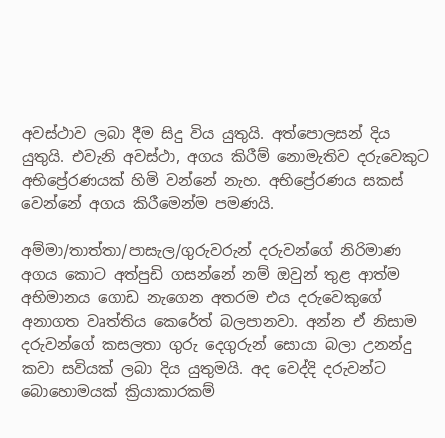අවස්ථාව ලබා දීම සිදු විය යුතුයි. අත්පොලසන් දිය යුතුයි. එවැනි අවස්ථා, අගය කිරීම් නොමැතිව දරුවෙකුට අභිප්‍රේරණයක් හිමි වන්නේ නැහ. අභිප්‍රේරණය සකස් වෙන්නේ අගය කිරීමෙන්ම පමණයි.

අම්මා/තාත්තා/පාසැල/ගුරුවරුන් දරුවන්ගේ නිරිමාණ අගය කොට අත්පුඩි ගසන්නේ නම් ඔවුන් තුළ ආත්ම අභිමානය ගොඩ නැගෙන අතරම එය දරුවෙකුගේ අනාගත වෘත්තිය කෙරේත් බලපානවා. අන්න ඒ නිසාම දරුවන්ගේ කසලතා ගුරු දෙගුරුන් සොයා බලා උනන්දු කවා සවියක් ලබා දිය යුතුමයි. අද වෙද්දි දරුවන්ට බොහොමයක් ක්‍රියාකාරකම්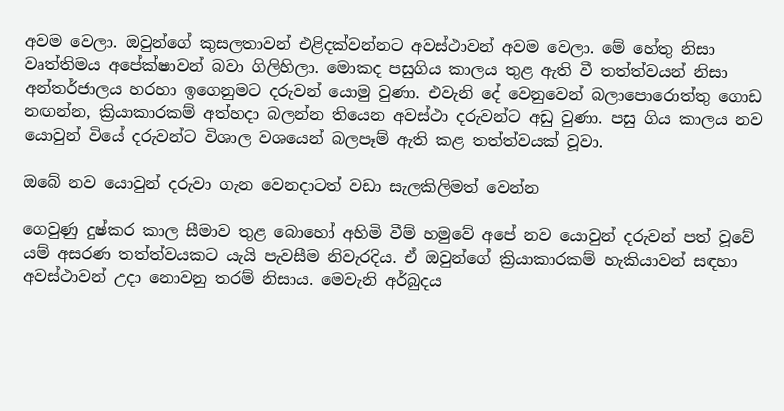අවම වෙලා. ඔවුන්ගේ කුසලතාවන් එළිදක්වන්නට අවස්ථාවන් අවම වෙලා. මේ හේතු නිසා වෘත්තිමය අපේක්ෂාවන් බවා ගිලිහිලා. මොකද පසුගිය කාලය තුළ ඇති වී තත්ත්වයන් නිසා අන්තර්ජාලය හරහා ඉගෙනුමට දරුවන් යොමු වුණා. එවැනි දේ වෙනුවෙන් බලාපොරොත්තු ගොඩ නඟන්න, ක්‍රියාකාරකම් අත්හදා බලන්න තියෙන අවස්ථා දරුවන්ට අඩු වුණා. පසු ගිය කාලය නව යොවුන් වියේ දරුවන්ට විශාල වශයෙන් බලපෑම් ඇති කළ තත්ත්වයක් වූවා‍.

ඔබේ නව යොවුන් දරුවා ගැන වෙනදාටත් වඩා සැලකිලිමත් වෙන්න

ගෙවුණු දුෂ්කර කාල සීමාව තුළ බොහෝ අහිමි වීම් හමුවේ අපේ නව යොවුන් දරුවන් පත් වූවේ යම් අසරණ තත්ත්වයකට යැයි පැවසීම නිවැරදිය. ඒ ඔවුන්ගේ ක්‍රියාකාරකම් හැකියාවන් සඳහා අවස්ථාවන් උදා නොවනු තරම් නිසාය. මෙවැනි අර්බුදය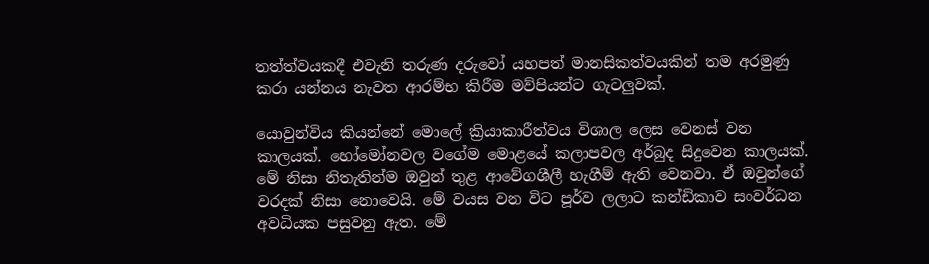තත්ත්වයකදී එවැනි තරුණ දරුවෝ යහපත් මානසිකත්වයකින් තම අරමුණු කර‍ා යන්‍නය නැවත ආරම්භ කිරීම මව්පියන්ට ගැටලුවක්.

යොවුන්විය කියන්නේ මොලේ ක්‍රියාකාරීත්වය විශාල ලෙස වෙනස් වන කාලයක්. හෝමෝනවල වගේම මොළයේ කලාපවල අර්බුද සිදුවෙන කාලයක්. මේ නිසා නිතැතින්ම ඔවුන් තුළ ආවේගශීලී හැගීම් ඇති වෙනවා. ඒ ඔවුන්ගේ වරදක් නිසා නොවෙයි. මේ වයස වන විට පූර්ව ලලාට කන්ඩිකාව සංවර්ධන අවධියක ‍පසුවනු ඇත. මේ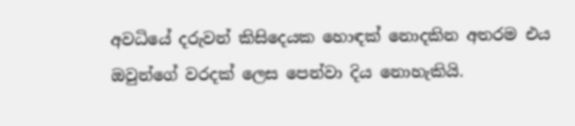අවධියේ දරුවන් කිසිදෙයක හොඳක් නොදකින අතරම එය ඔවුන්ගේ වරදක් ලෙස පෙන්වා දිය නොහැකියි.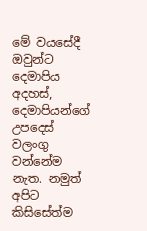මේ වයසේදී ඔවුන්ට දෙමාපිය අදහස්, දෙමාපියන්ගේ උපදෙස් වලංගු වන්නේම නැත. නමුත් අපිට කිසිසේත්ම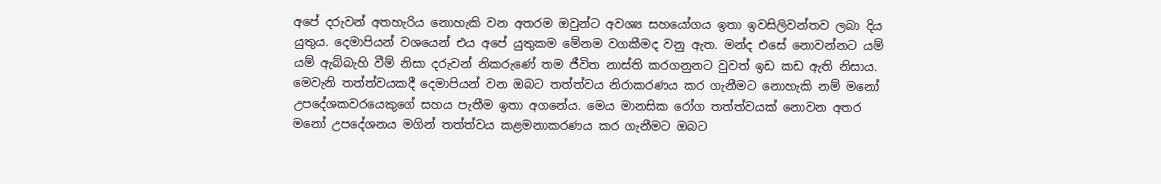අපේ දරුවන් අතහැරිය නොහැකි වන අතරම ඔවුන්ට අවශ්‍ය සහයෝගය ඉතා ඉවසිලිවන්තව ලබා දිය යුතුය. දෙමාපියන් වශයෙන් එය අපේ යුතුකම මේනම වගකීමද වනු ඇත. මන්ද එසේ නොවන්නට යම් යම් ඇබ්බැහි වීම් නිසා දරුවන් නිකරුණේ තම ජීවිත නාස්ති කරගනුනට වුවත් ඉඩ කඩ ඇති නිසාය. මෙවැනි තත්ත්වයකදී දෙමාපියන් වන ඔබට තත්ත්වය නිරාකරණය කර ගැනීමට නොහැකි නම් මනෝ උපදේශකවරයෙකුගේ සහය පැතීම ඉතා අගනේය. මෙය මානසික රෝග තත්ත්වයක් නොවන අතර මනෝ උපදේශනය මගින් තත්ත්වය කළමනාකරණය කර ගැනීමට ඔබට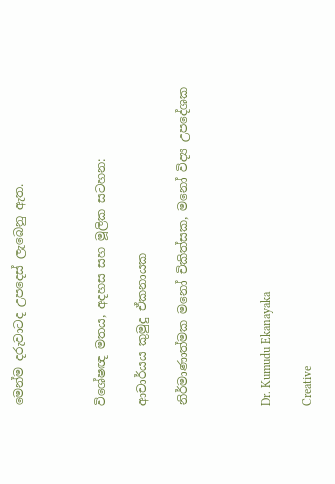මෙන්ම දරුවාටද උපදෙස් ලැබෙනු ඇත.



විශේෂඥ මතය, අදහස සහ මූලික සටහන:

ආචාර්යය කුමුදු ඒකනායක

නිර්මාණාත්මක මනෝ චිකිත්සක, මනෝ විද්‍ය උපදේශක



Dr. Kumudu Ekanayaka

Creative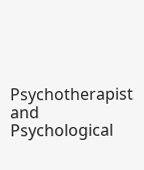Psychotherapist and Psychological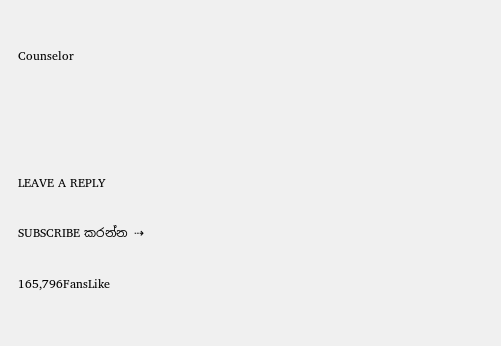Counselor




LEAVE A REPLY

SUBSCRIBE කරන්න ⇢

165,796FansLike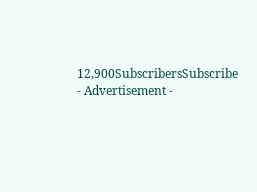12,900SubscribersSubscribe
- Advertisement -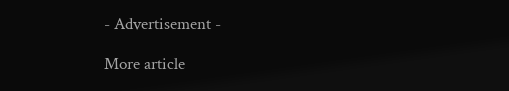- Advertisement -

More article